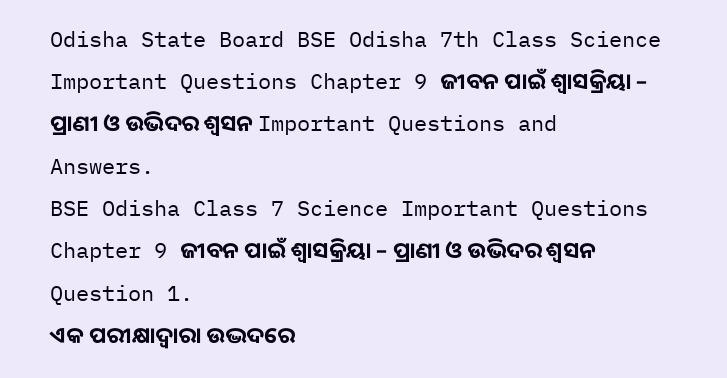Odisha State Board BSE Odisha 7th Class Science Important Questions Chapter 9 ଜୀବନ ପାଇଁ ଶ୍ଵାସକ୍ରିୟା – ପ୍ରାଣୀ ଓ ଉଭିଦର ଶ୍ୱସନ Important Questions and Answers.
BSE Odisha Class 7 Science Important Questions Chapter 9 ଜୀବନ ପାଇଁ ଶ୍ଵାସକ୍ରିୟା – ପ୍ରାଣୀ ଓ ଉଭିଦର ଶ୍ୱସନ
Question 1.
ଏକ ପରୀକ୍ଷାଦ୍ବାରା ଉଦ୍ଭଦରେ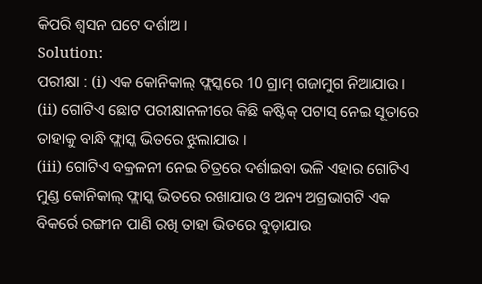କିପରି ଶ୍ବସନ ଘଟେ ଦର୍ଶାଅ ।
Solution:
ପରୀକ୍ଷା : (i) ଏକ କୋନିକାଲ୍ ଫ୍ଲସ୍କରେ 10 ଗ୍ରାମ୍ ଗଜାମୁଗ ନିଆଯାଉ ।
(ii) ଗୋଟିଏ ଛୋଟ ପରୀକ୍ଷାନଳୀରେ କିଛି କଷ୍ଟିକ୍ ପଟାସ୍ ନେଇ ସୂତାରେ ତାହାକୁ ବାନ୍ଧି ଫ୍ଲାସ୍କ ଭିତରେ ଝୁଲାଯାଉ ।
(iii) ଗୋଟିଏ ବକ୍ରଳନୀ ନେଇ ଚିତ୍ରରେ ଦର୍ଶାଇବା ଭଳି ଏହାର ଗୋଟିଏ ମୁଣ୍ଡ କୋନିକାଲ୍ ଫ୍ଲାସ୍କ ଭିତରେ ରଖାଯାଉ ଓ ଅନ୍ୟ ଅଗ୍ରଭାଗଟି ଏକ ବିକର୍ରେ ରଙ୍ଗୀନ ପାଣି ରଖି ତାହା ଭିତରେ ବୁଡ଼ାଯାଉ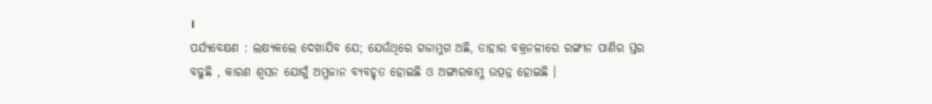।
ପର୍ଯ୍ୟବେକ୍ଷଣ : ଲକ୍ଷ୍ୟକଲେ ଦେଖାଯିବ ଯେ; ଯେଉଁଥିରେ ଗଜାମୁଗ ଅଛି, ତାହାର ବକ୍ରନଳୀରେ ରଙ୍ଗୀନ ପାଣିର ସ୍ତର ବଢୁଛି , କାରଣ ଶ୍ବସନ ଯୋଗୁଁ ଅମ୍ଳଜାନ ବ୍ୟବହୃତ ହୋଇଛି ଓ ଅଙ୍ଗାରକାମ୍ଳ ଉତ୍ପନ୍ନ ହୋଇଛି ।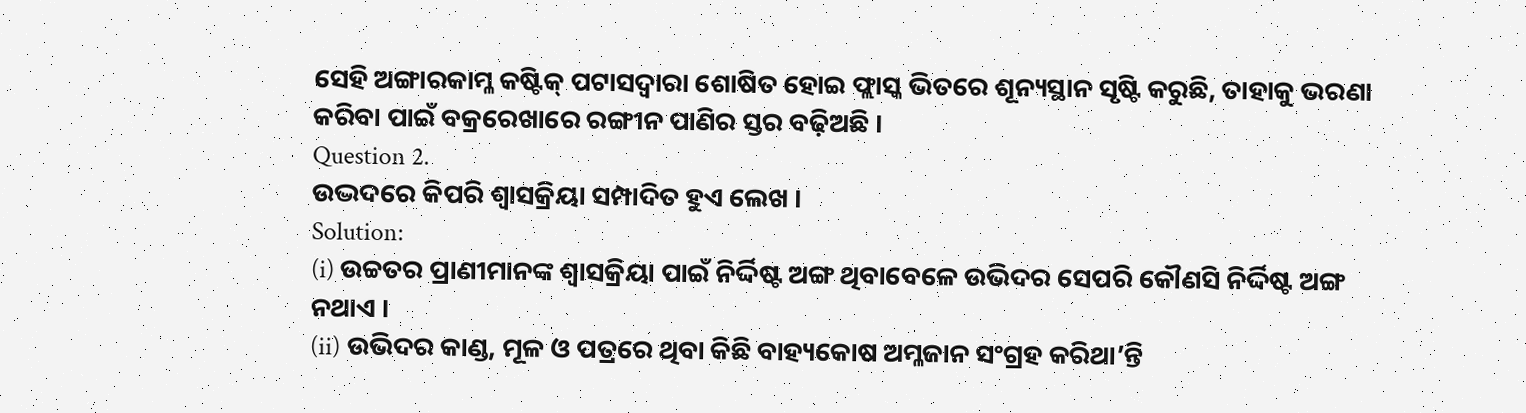ସେହି ଅଙ୍ଗାରକାମ୍ଳ କଷ୍ଟିକ୍ ପଟାସଦ୍ଵାରା ଶୋଷିତ ହୋଇ ଫ୍ଲାସ୍କ ଭିତରେ ଶୂନ୍ୟସ୍ଥାନ ସୃଷ୍ଟି କରୁଛି, ତାହାକୁ ଭରଣା କରିବା ପାଇଁ ବକ୍ରରେଖାରେ ରଙ୍ଗୀନ ପାଣିର ସ୍ତର ବଢ଼ିଅଛି ।
Question 2.
ଉଦ୍ଭଦରେ କିପରି ଶ୍ଵାସକ୍ରିୟା ସମ୍ପାଦିତ ହୁଏ ଲେଖ ।
Solution:
(i) ଉଚ୍ଚତର ପ୍ରାଣୀମାନଙ୍କ ଶ୍ଵାସକ୍ରିୟା ପାଇଁ ନିର୍ଦ୍ଦିଷ୍ଟ ଅଙ୍ଗ ଥିବାବେଳେ ଉଭିଦର ସେପରି କୌଣସି ନିର୍ଦ୍ଦିଷ୍ଟ ଅଙ୍ଗ ନଥାଏ ।
(ii) ଉଭିଦର କାଣ୍ଡ, ମୂଳ ଓ ପତ୍ରରେ ଥିବା କିଛି ବାହ୍ୟକୋଷ ଅମ୍ଳଜାନ ସଂଗ୍ରହ କରିଥା’ନ୍ତି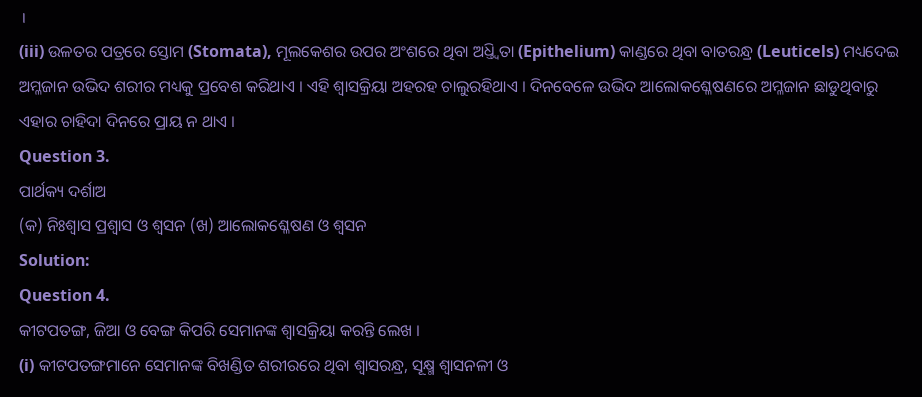।
(iii) ଉଳତର ପତ୍ରରେ ସ୍ତୋମ (Stomata), ମୂଲକେଶର ଉପର ଅଂଶରେ ଥିବା ଅଧ୍ତ୍ୱିତା (Epithelium) କାଣ୍ଡରେ ଥିବା ବାତରନ୍ଧ୍ର (Leuticels) ମଧ୍ୟଦେଇ ଅମ୍ଳଜାନ ଉଭିଦ ଶରୀର ମଧ୍ୟକୁ ପ୍ରବେଶ କରିଥାଏ । ଏହି ଶ୍ଵାସକ୍ରିୟା ଅହରହ ଚାଲୁରହିଥାଏ । ଦିନବେଳେ ଉଭିଦ ଆଲୋକଶ୍ଳେଷଣରେ ଅମ୍ଳଜାନ ଛାଡୁଥିବାରୁ ଏହାର ଚାହିଦା ଦିନରେ ପ୍ରାୟ ନ ଥାଏ ।
Question 3.
ପାର୍ଥକ୍ୟ ଦର୍ଶାଅ
(କ) ନିଃଶ୍ବାସ ପ୍ରଶ୍ଵାସ ଓ ଶ୍ବସନ (ଖ) ଆଲୋକଶ୍ଳେଷଣ ଓ ଶ୍ୱସନ
Solution:
Question 4.
କୀଟପତଙ୍ଗ, ଜିଆ ଓ ବେଙ୍ଗ କିପରି ସେମାନଙ୍କ ଶ୍ଵାସକ୍ରିୟା କରନ୍ତି ଲେଖ ।
(i) କୀଟପତଙ୍ଗମାନେ ସେମାନଙ୍କ ବିଖଣ୍ଡିତ ଶରୀରରେ ଥିବା ଶ୍ଵାସରନ୍ଧ୍ର, ସୂକ୍ଷ୍ମ ଶ୍ଵାସନଳୀ ଓ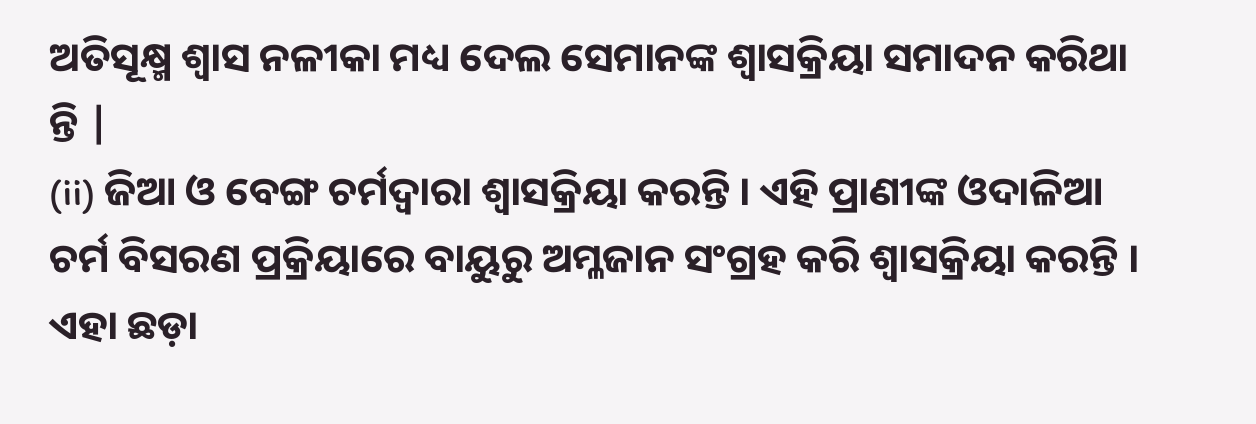ଅତିସୂକ୍ଷ୍ମ ଶ୍ଵାସ ନଳୀକା ମଧ୍ୟ ଦେଲ ସେମାନଙ୍କ ଶ୍ଵାସକ୍ରିୟା ସମାଦନ କରିଥା ନ୍ତି |
(ii) ଜିଆ ଓ ବେଙ୍ଗ ଚର୍ମଦ୍ଵାରା ଶ୍ଵାସକ୍ରିୟା କରନ୍ତି । ଏହି ପ୍ରାଣୀଙ୍କ ଓଦାଳିଆ ଚର୍ମ ବିସରଣ ପ୍ରକ୍ରିୟାରେ ବାୟୁରୁ ଅମ୍ଳଜାନ ସଂଗ୍ରହ କରି ଶ୍ଵାସକ୍ରିୟା କରନ୍ତି । ଏହା ଛଡ଼ା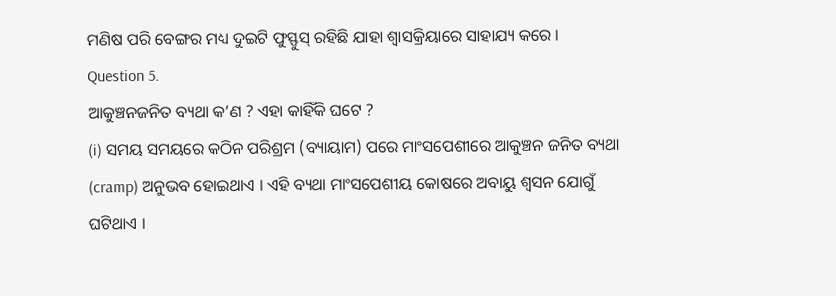ମଣିଷ ପରି ବେଙ୍ଗର ମଧ୍ୟ ଦୁଇଟି ଫୁସ୍ଫୁସ୍ ରହିଛି ଯାହା ଶ୍ଵାସକ୍ରିୟାରେ ସାହାଯ୍ୟ କରେ ।
Question 5.
ଆକୁଞ୍ଚନଜନିତ ବ୍ୟଥା କ’ଣ ? ଏହା କାହିଁକି ଘଟେ ?
(i) ସମୟ ସମୟରେ କଠିନ ପରିଶ୍ରମ (ବ୍ୟାୟାମ) ପରେ ମାଂସପେଶୀରେ ଆକୁଞ୍ଚନ ଜନିତ ବ୍ୟଥା (cramp) ଅନୁଭବ ହୋଇଥାଏ । ଏହି ବ୍ୟଥା ମାଂସପେଶୀୟ କୋଷରେ ଅବାୟୁ ଶ୍ୱସନ ଯୋଗୁଁ ଘଟିଥାଏ ।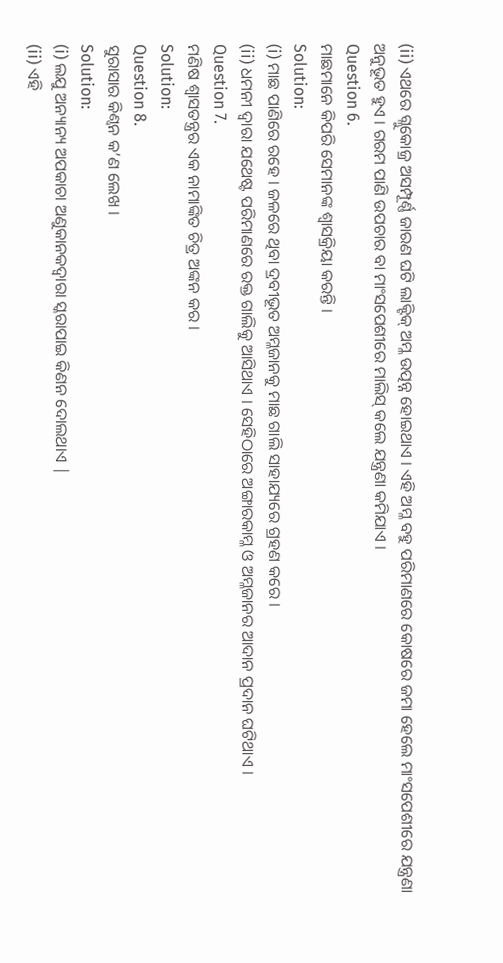(ii) ଏଥରେ ଗ୍ଲୁକୋଜ୍ର ଅସମ୍ପୂର୍ଣ୍ଣ ଜାରଣ ଘଟି ଲାକ୍ଟିକ୍ ଅମ୍ଳ ଉତ୍ପନ୍ନ ହୋଇଥାଏ । ଏହି ଅମ୍ଳ ବହୁ ପରିମାଣରେ କୋଷରେ ଜମା ହେଲେ ମାଂସପେଶୀରେ ଯନ୍ତ୍ରଣା ଅନୁଭୂତ ହୁଏ । ଗରମ ପାଣି ଉପଚାର ବା ମାଂସପେଶୀରେ ମାଲିସ୍ କଲେ ଯନ୍ତ୍ରଣା କମିଯାଏ ।
Question 6.
ମାଛମାନେ କିପରି ସେମାନଙ୍କ ଶ୍ଵାସକ୍ରିୟା କରନ୍ତି ।
Solution:
(i) ମାଛ ପାଣିରେ ରହେ । ଜଳରେ ଥିବା ଦ୍ରବୀଭୂତ ଅମ୍ଳଜାନକୁ ମାଛ ଗାଲି ସାହାଯ୍ୟରେ ଗ୍ରହଣ କରେ ।
(ii) ଧମନୀ ଦ୍ବାରା ଯଥେଷ୍ଟ ପରିମାଣରେ ରକ୍ତ ଗାଲିକୁ ଆସିଥାଏ । ସେହିଠାରେ ଅଙ୍ଗାରକାମ୍ଳ ଓ ଅମ୍ଳଜାନର ଆଦାନ ପ୍ରଦାନ ଘଟିଥାଏ ।
Question 7.
ମଣିଷ ଶ୍ଵାସତନ୍ତ୍ରର ଏକ ନାମାଙ୍କିତ ଚିତ୍ର ଅଙ୍କନ କର ।
Solution:
Question 8.
ସୁରାସାର କିଣ୍ବନ କ’ଣ ଲେଖ ।
Solution:
(i) ଲଯୁ ଅନ୍ୟାନ୍ୟ ଅପକାଚା ଅଣୁକାନକଦ୍ୱାରା ସ୍କରାପାଇ କିଣନ ଦୋଲଥାଏ |
(ii) ଏହି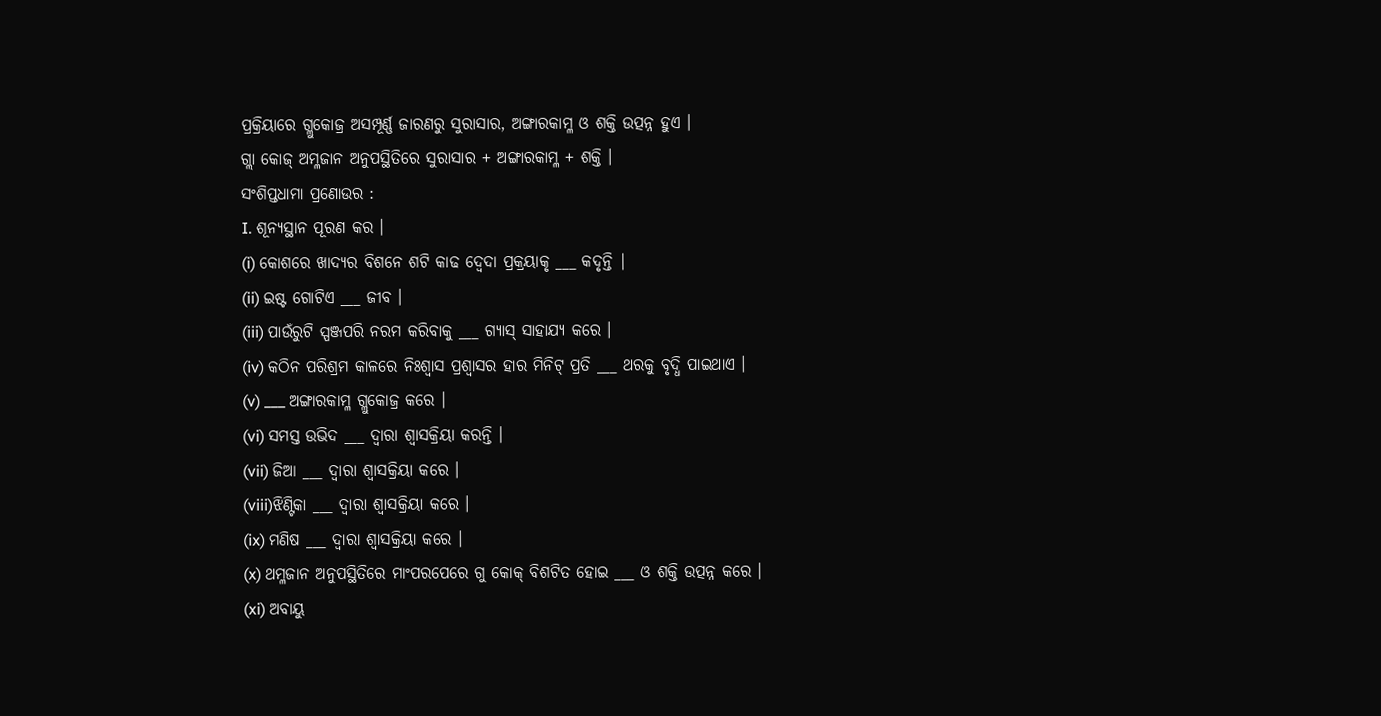ପ୍ରକ୍ରିୟାରେ ଗ୍ଲୁକୋଜ୍ର ଅସମ୍ପୂର୍ଣ୍ଣ ଜାରଣରୁ ସୁରାସାର, ଅଙ୍ଗାରକାମ୍ଳ ଓ ଶକ୍ତି ଉତ୍ପନ୍ନ ହୁଏ ।
ଗ୍ଲା କୋଜ୍ ଅମ୍ଳଜାନ ଅନୁପସ୍ଥିତିରେ ସୁରାସାର + ଅଙ୍ଗାରକାମ୍ଳ + ଶକ୍ତି ।
ସଂଶିପ୍ତଧାମା ପ୍ରଣୋଉର :
I. ଶୂନ୍ୟସ୍ଥାନ ପୂରଣ କର ।
(i) କୋଶରେ ଖାଦ୍ୟର ବିଶନେ ଶଟି କାଢ ଦ୍ବେଦା ପ୍ରକ୍ରୟାକୃ ___ କଦୃନ୍ତି |
(ii) ଇଷ୍ଟ ଗୋଟିଏ ___ ଜୀବ ।
(iii) ପାଉଁରୁଟି ସ୍ପଞ୍ଜପରି ନରମ କରିବାକୁ ___ ଗ୍ୟାସ୍ ସାହାଯ୍ୟ କରେ ।
(iv) କଠିନ ପରିଶ୍ରମ କାଳରେ ନିଃଶ୍ବାସ ପ୍ରଶ୍ବାସର ହାର ମିନିଟ୍ ପ୍ରତି ___ ଥରକୁ ବୃଦ୍ଧି ପାଇଥାଏ ।
(v) ___ ଅଙ୍ଗାରକାମ୍ଳ ଗ୍ଲୁକୋଜ୍ର କରେ ।
(vi) ସମସ୍ତ ଉଭିଦ ___ ଦ୍ୱାରା ଶ୍ଵାସକ୍ରିୟା କରନ୍ତି ।
(vii) ଜିଆ ___ ଦ୍ୱାରା ଶ୍ଵାସକ୍ରିୟା କରେ ।
(viii)ଝିଣ୍ଟିକା ___ ଦ୍ୱାରା ଶ୍ଵାସକ୍ରିୟା କରେ ।
(ix) ମଣିଷ ___ ଦ୍ୱାରା ଶ୍ଵାସକ୍ରିୟା କରେ ।
(x) ଥମ୍ଳଜାନ ଅନୁପସ୍ଥିତିରେ ମାଂପରପେରେ ଗୁ କୋକ୍ ବିଶଟିତ ହୋଇ ___ ଓ ଶକ୍ତି ଉତ୍ପନ୍ନ କରେ ।
(xi) ଅବାୟୁ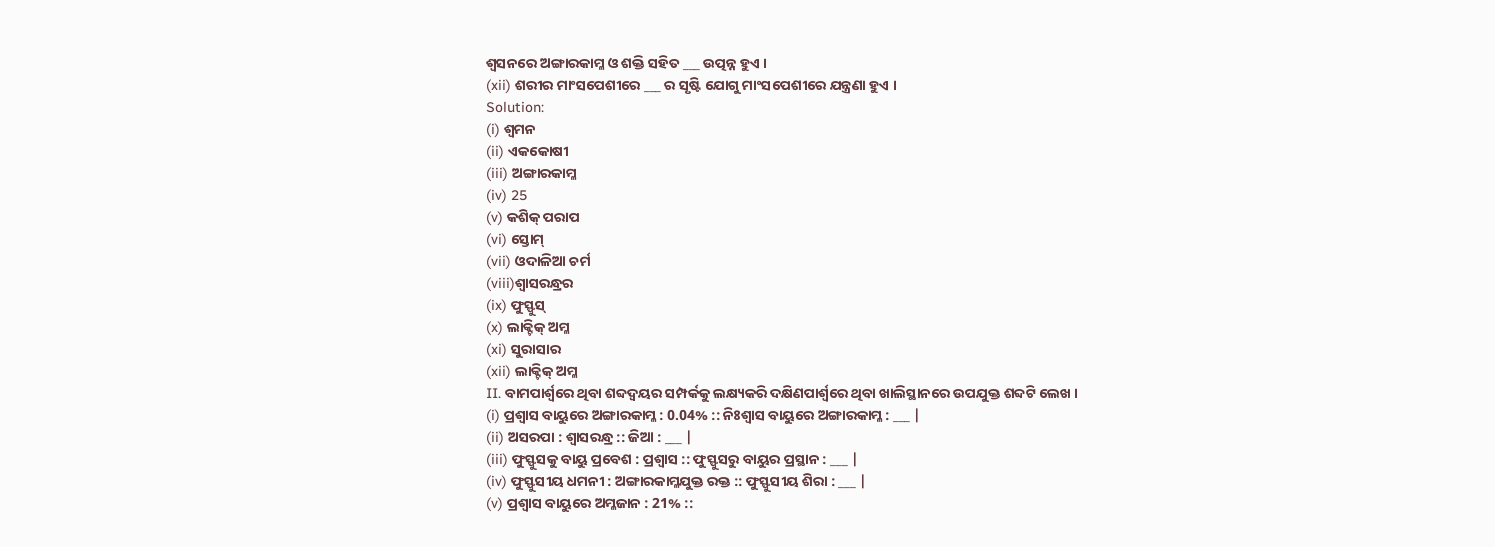ଶ୍ୱସନରେ ଅଙ୍ଗାରକାମ୍ଳ ଓ ଶକ୍ତି ସହିତ ___ ଉତ୍ପନ୍ନ ହୁଏ ।
(xii) ଶରୀର ମାଂସପେଶୀରେ ___ ର ସୃଷ୍ଟି ଯୋଗୁ ମାଂସପେଶୀରେ ଯନ୍ତ୍ରଣା ହୁଏ ।
Solution:
(i) ଶ୍ଵମନ
(ii) ଏକକୋଷୀ
(iii) ଅଙ୍ଗାରକାମ୍ଳ
(iv) 25
(v) କଶିକ୍ ପରାପ
(vi) ସ୍ତୋମ୍
(vii) ଓଦାଳିଆ ଚର୍ମ
(viii)ଶ୍ଵାସରନ୍ଧ୍ରର
(ix) ଫୁସ୍ଫୁସ୍
(x) ଲାକ୍ଟିକ୍ ଅମ୍ଳ
(xi) ସୁରାସାର
(xii) ଲାକ୍ଟିକ୍ ଅମ୍ଳ
II. ବାମପାର୍ଶ୍ବରେ ଥିବା ଶବ୍ଦଦ୍ୱୟର ସମ୍ପର୍କକୁ ଲକ୍ଷ୍ୟକରି ଦକ୍ଷିଣପାର୍ଶ୍ବରେ ଥିବା ଖାଲିସ୍ଥାନରେ ଉପଯୁକ୍ତ ଶବ୍ଦଟି ଲେଖ ।
(i) ପ୍ରଶ୍ଵାସ ବାୟୁରେ ଅଙ୍ଗାରକାମ୍ଳ : 0.04% :: ନିଃଶ୍ଵାସ ବାୟୁରେ ଅଙ୍ଗାରକାମ୍ଳ : ___ |
(ii) ଅସରପା : ଶ୍ଵାସରନ୍ଧ୍ର :: ଜିଆ : ___ |
(iii) ଫୁସ୍ଫୁସକୁ ବାୟୁ ପ୍ରବେଶ : ପ୍ରଶ୍ଵାସ :: ଫୁସ୍ଫୁସରୁ ବାୟୁର ପ୍ରସ୍ଥାନ : ___ |
(iv) ଫୁସ୍ଫୁସୀୟ ଧମନୀ : ଅଙ୍ଗାରକାମ୍ଳଯୁକ୍ତ ରକ୍ତ :: ଫୁସ୍ଫୁସୀୟ ଶିରା : ___ |
(v) ପ୍ରଶ୍ଵାସ ବାୟୁରେ ଅମ୍ଳଜାନ : 21% ::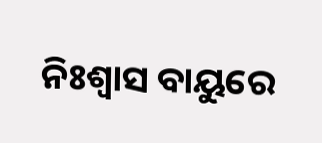ନିଃଶ୍ଵାସ ବାୟୁରେ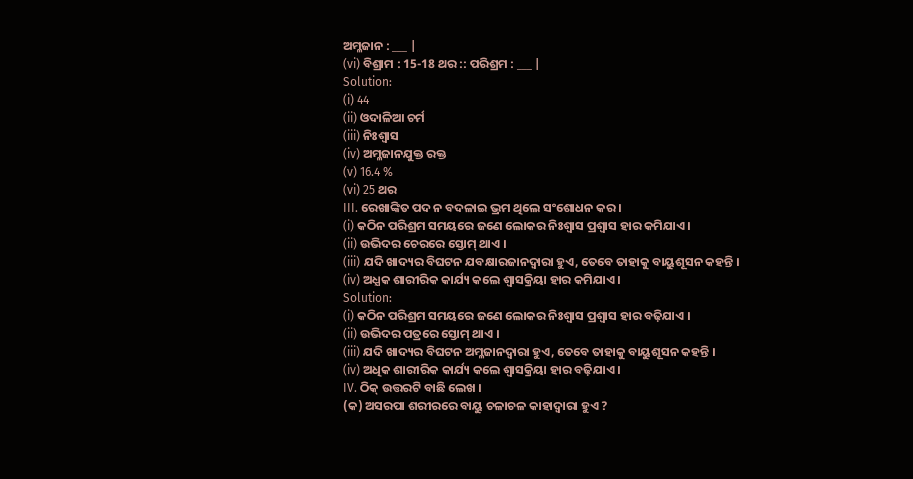ଅମ୍ଳଜାନ : ___ |
(vi) ବିଶ୍ରାମ : 15-18 ଥର :: ପରିଶ୍ରମ : ___ |
Solution:
(i) 44
(ii) ଓଦାଳିଆ ଚର୍ମ
(iii) ନିଃଶ୍ବାସ
(iv) ଅମ୍ଳଜାନଯୁକ୍ତ ରକ୍ତ
(v) 16.4 %
(vi) 25 ଥର
III. ରେଖାଙ୍କିତ ପଦ ନ ବଦଳାଇ ଭ୍ରମ ଥିଲେ ସଂଶୋଧନ କର ।
(i) କଠିନ ପରିଶ୍ରମ ସମୟରେ ଜଣେ ଲୋକର ନିଃଶ୍ବାସ ପ୍ରଶ୍ଵାସ ହାର କମିଯାଏ ।
(ii) ଉଭିଦର ଚେରରେ ସ୍ତୋମ୍ ଥାଏ ।
(iii) ଯଦି ଖାଦ୍ୟର ବିଘଟନ ଯବକ୍ଷାରଜାନଦ୍ୱାରା ହୁଏ, ତେବେ ତାହାକୁ ବାୟୁଶୂସନ କହନ୍ତି ।
(iv) ଅଧ୍ଯକ ଶାରୀରିକ କାର୍ଯ୍ୟ କଲେ ଶ୍ଵାସକ୍ରିୟା ହାର କମିଯାଏ ।
Solution:
(i) କଠିନ ପରିଶ୍ରମ ସମୟରେ ଜଣେ ଲୋକର ନିଃଶ୍ବାସ ପ୍ରଶ୍ଵାସ ହାର ବଢ଼ିଯାଏ ।
(ii) ଉଭିଦର ପତ୍ରରେ ସ୍ତୋମ୍ ଥାଏ ।
(iii) ଯଦି ଖାଦ୍ୟର ବିଘଟନ ଅମ୍ଳଜାନଦ୍ୱାରା ହୁଏ, ତେବେ ତାହାକୁ ବାୟୁଶୂସନ କହନ୍ତି ।
(iv) ଅଧିକ ଶାରୀରିକ କାର୍ଯ୍ୟ କଲେ ଶ୍ଵାସକ୍ରିୟା ହାର ବଢ଼ିଯାଏ ।
IV. ଠିକ୍ ଉତ୍ତରଟି ବାଛି ଲେଖ ।
(କ) ଅସରପା ଶରୀରରେ ବାୟୁ ଚଳାଚଳ କାହାଦ୍ଵାରା ହୁଏ ?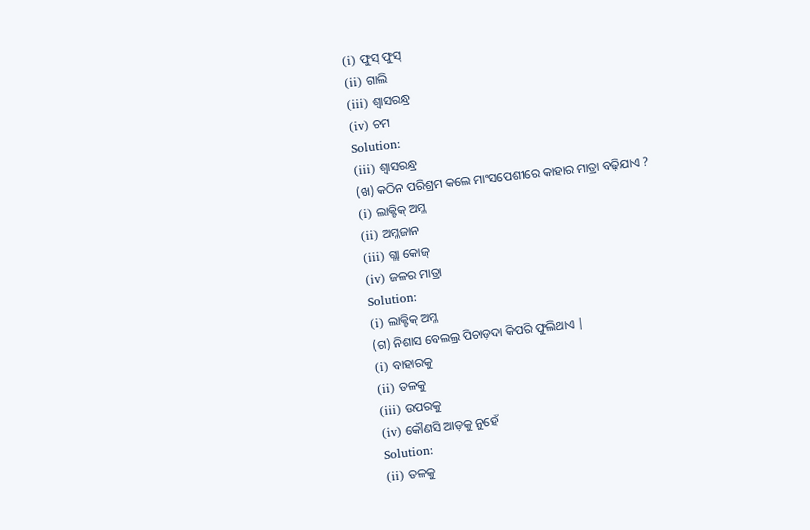(i) ଫୁସ୍ ଫୁସ୍
(ii) ଗାଲି
(iii) ଶ୍ଵାସରନ୍ଧ୍ର
(iv) ଚମ
Solution:
(iii) ଶ୍ଵାସରନ୍ଧ୍ର
(ଖ) କଠିନ ପରିଶ୍ରମ କଲେ ମାଂସପେଶୀରେ କାହାର ମାତ୍ରା ବଢ଼ିଯାଏ ?
(i) ଲାକ୍ଟିକ୍ ଅମ୍ଳ
(ii) ଅମ୍ଳଜାନ
(iii) ଗ୍ଲା କୋଜ୍
(iv) ଜଳର ମାତ୍ରା
Solution:
(i) ଲାକ୍ଟିକ୍ ଅମ୍ଳ
(ଗ) ନିଶାସ ବେଲଲ୍ର ପିଚାଡ଼ଦା କିପରି ଫୁଲିଥାଏ |
(i) ବାହାରକୁ
(ii) ତଳକୁ
(iii) ଉପରକୁ
(iv) କୌଣସି ଆଡ଼କୁ ନୁହେଁ
Solution:
(ii) ତଳକୁ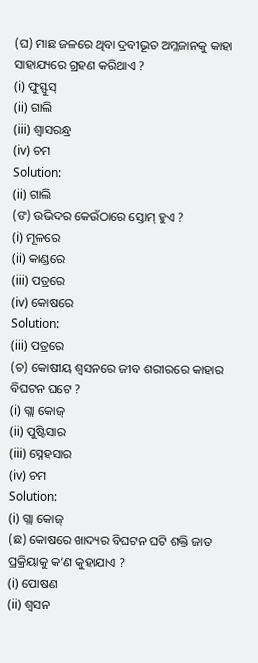(ଘ) ମାଛ ଜଳରେ ଥିବା ଦ୍ରବୀଭୂତ ଅମ୍ଳଜାନକୁ କାହା ସାହାଯ୍ୟରେ ଗ୍ରହଣ କରିଥାଏ ?
(i) ଫୁସ୍ଫୁସ୍
(ii) ଗାଲି
(iii) ଶ୍ଵାସରନ୍ଧ୍ର
(iv) ଚମ
Solution:
(ii) ଗାଲି
(ଙ) ଉଭିଦର କେଉଁଠାରେ ସ୍ତୋମ୍ ହୁଏ ?
(i) ମୂଳରେ
(ii) କାଣ୍ଡରେ
(iii) ପତ୍ରରେ
(iv) କୋଷରେ
Solution:
(iii) ପତ୍ରରେ
(ଚ) କୋଷୀୟ ଶ୍ୱସନରେ ଜୀବ ଶରୀରରେ କାହାର ବିଘଟନ ଘଟେ ?
(i) ଗ୍ଲା କୋଜ୍
(ii) ପୁଷ୍ଟିସାର
(iii) ସ୍ନେହସାର
(iv) ଚମ
Solution:
(i) ଗ୍ଲା କୋଜ୍
(ଛ) କୋଷରେ ଖାଦ୍ୟର ବିଘଟନ ଘଟି ଶକ୍ତି ଜାତ ପ୍ରକ୍ରିୟାକୁ କ’ଣ କୁହାଯାଏ ?
(i) ପୋଷଣ
(ii) ଶ୍ବସନ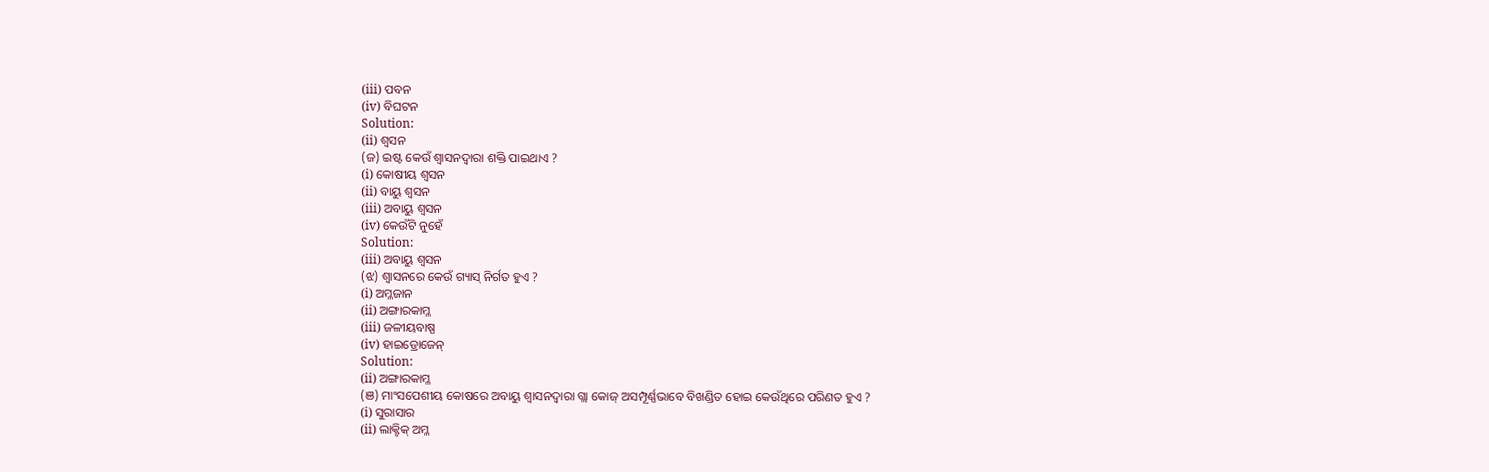(iii) ପବନ
(iv) ବିଘଟନ
Solution:
(ii) ଶ୍ବସନ
(ଜ) ଇଷ୍ଟ କେଉଁ ଶ୍ଵାସନଦ୍ୱାରା ଶକ୍ତି ପାଇଥାଏ ?
(i) କୋଷୀୟ ଶ୍ୱସନ
(ii) ବାୟୁ ଶ୍ୱସନ
(iii) ଅବାୟୁ ଶ୍ୱସନ
(iv) କେଉଁଟି ନୁହେଁ
Solution:
(iii) ଅବାୟୁ ଶ୍ୱସନ
(ଝ) ଶ୍ଵାସନରେ କେଉଁ ଗ୍ୟାସ୍ ନିର୍ଗତ ହୁଏ ?
(i) ଅମ୍ଳଜାନ
(ii) ଅଙ୍ଗାରକାମ୍ଳ
(iii) ଜଳୀୟବାଷ୍ପ
(iv) ହାଇଡ୍ରୋଜେନ୍
Solution:
(ii) ଅଙ୍ଗାରକାମ୍ଳ
(ଞ) ମାଂସପେଶୀୟ କୋଷରେ ଅବାୟୁ ଶ୍ଵାସନଦ୍ୱାରା ଗ୍ଲା କୋଜ୍ ଅସମ୍ପୂର୍ଣ୍ଣଭାବେ ବିଖଣ୍ଡିତ ହୋଇ କେଉଁଥିରେ ପରିଣତ ହୁଏ ?
(i) ସୁରାସାର
(ii) ଲାକ୍ଟିକ୍ ଅମ୍ଳ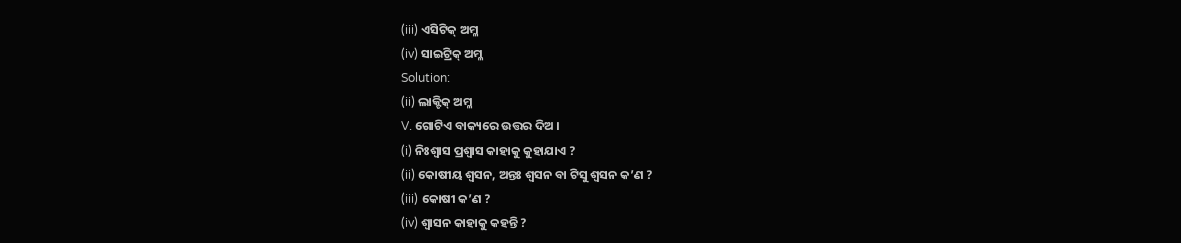(iii) ଏସିଟିକ୍ ଅମ୍ଳ
(iv) ସାଇଟ୍ରିକ୍ ଅମ୍ଳ
Solution:
(ii) ଲାକ୍ଟିକ୍ ଅମ୍ଳ
V. ଗୋଟିଏ ବାକ୍ୟରେ ଉତ୍ତର ଦିଅ ।
(i) ନିଃଶ୍ଵାସ ପ୍ରଶ୍ଵାସ କାହାକୁ କୁହାଯାଏ ?
(ii) କୋଷୀୟ ଶ୍ୱସନ, ଅନ୍ତଃ ଶ୍ବସନ ବା ଟିସୁ ଶ୍ୱସନ କ’ଣ ?
(iii) କୋଷୀ କ’ଣ ?
(iv) ଶ୍ଵାସନ କାହାକୁ କହନ୍ତି ?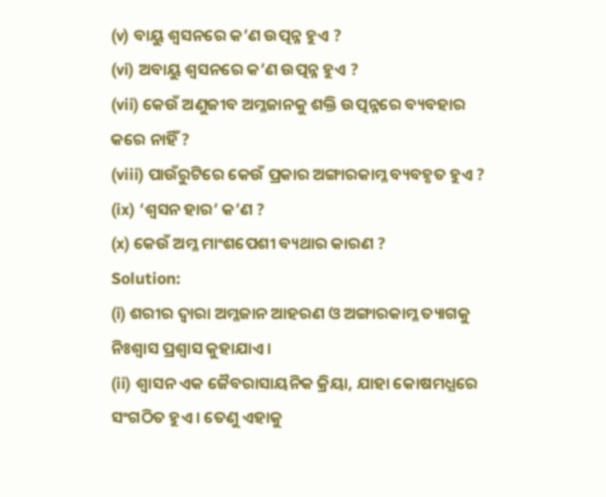(v) ବାୟୁ ଶ୍ୱସନରେ କ’ଣ ଉତ୍ପନ୍ନ ହୁଏ ?
(vi) ଅବାୟୁ ଶ୍ୱସନରେ କ’ଣ ଉତ୍ପନ୍ନ ହୁଏ ?
(vii) କେଉଁ ଅଣୁଜୀବ ଅମ୍ଳଜାନକୁ ଶକ୍ତି ଉତ୍ପନ୍ନରେ ବ୍ୟବହାର କରେ ନାହିଁ ?
(viii) ପାଉଁରୁଟିରେ କେଉଁ ପ୍ରକାର ଅଙ୍ଗାରକାମ୍ଳ ବ୍ୟବହୃତ ହୁଏ ?
(ix) ‘ଶ୍ବସନ ହାର’ କ’ଣ ?
(x) କେଉଁ ଅମ୍ଳ ମାଂଶପେଶୀ ବ୍ୟଥାର କାରଣ ?
Solution:
(i) ଶରୀର ଦ୍ବାରା ଅମ୍ଳଜାନ ଆହରଣ ଓ ଅଙ୍ଗାରକାମ୍ଳ ତ୍ୟାଗକୁ ନିଃଶ୍ବାସ ପ୍ରଶ୍ଵାସ କୁହାଯାଏ ।
(ii) ଶ୍ଵାସନ ଏକ ଜୈବରାସାୟନିକ କ୍ରିୟା, ଯାହା କୋଷମଧ୍ଯରେ ସଂଗଠିତ ହୁଏ । ତେଣୁ ଏହାକୁ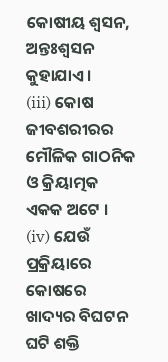କୋଷୀୟ ଶ୍ୱସନ, ଅନ୍ତଃଶ୍ୱସନ କୁହାଯାଏ ।
(iii) କୋଷ ଜୀବଶରୀରର ମୌଳିକ ଗାଠନିକ ଓ କ୍ରିୟାତ୍ମକ ଏକକ ଅଟେ ।
(iv) ଯେଉଁ ପ୍ରକ୍ରିୟାରେ କୋଷରେ ଖାଦ୍ୟର ବିଘଟନ ଘଟି ଶକ୍ତି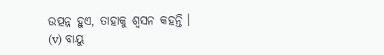ଉତ୍ପନ୍ନ ହୁଏ, ତାହାକୁ ଶ୍ୱସନ କହନ୍ତି ।
(v) ବାୟୁ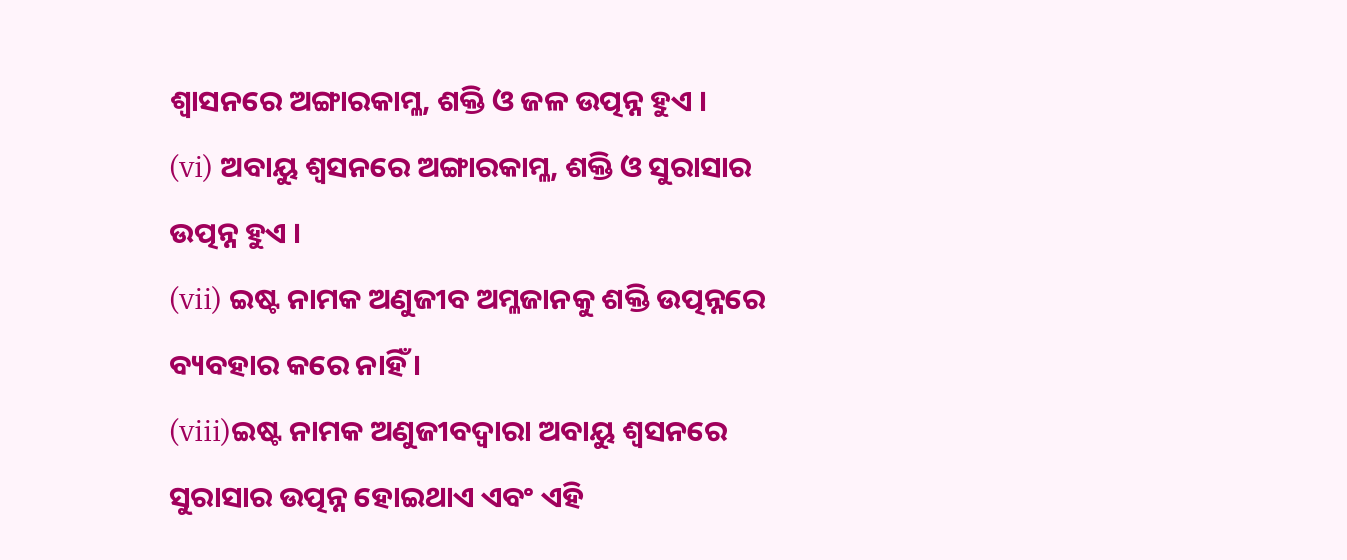ଶ୍ଵାସନରେ ଅଙ୍ଗାରକାମ୍ଳ, ଶକ୍ତି ଓ ଜଳ ଉତ୍ପନ୍ନ ହୁଏ ।
(vi) ଅବାୟୁ ଶ୍ୱସନରେ ଅଙ୍ଗାରକାମ୍ଳ, ଶକ୍ତି ଓ ସୁରାସାର ଉତ୍ପନ୍ନ ହୁଏ ।
(vii) ଇଷ୍ଟ ନାମକ ଅଣୁଜୀବ ଅମ୍ଳଜାନକୁ ଶକ୍ତି ଉତ୍ପନ୍ନରେ ବ୍ୟବହାର କରେ ନାହିଁ ।
(viii)ଇଷ୍ଟ ନାମକ ଅଣୁଜୀବଦ୍ୱାରା ଅବାୟୁ ଶ୍ୱସନରେ ସୁରାସାର ଉତ୍ପନ୍ନ ହୋଇଥାଏ ଏବଂ ଏହି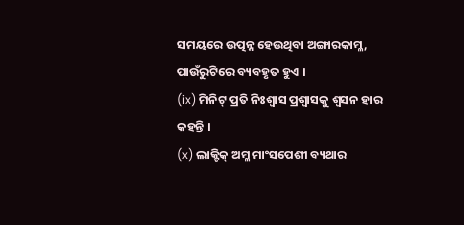ସମୟରେ ଉତ୍ପନ୍ନ ହେଉଥିବା ଅଙ୍ଗାରକାମ୍ଳ, ପାଉଁରୁଟିରେ ବ୍ୟବହୃତ ହୁଏ ।
(ix) ମିନିଟ୍ ପ୍ରତି ନିଃଶ୍ଵାସ ପ୍ରଶ୍ଵାସକୁ ଶ୍ୱସନ ହାର କହନ୍ତି ।
(x) ଲାକ୍ଟିକ୍ ଅମ୍ଳ ମାଂସପେଶୀ ବ୍ୟଥାର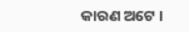କାରଣ ଅଟେ ।